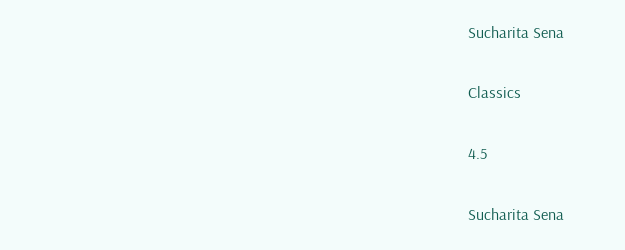Sucharita Sena

Classics

4.5

Sucharita Sena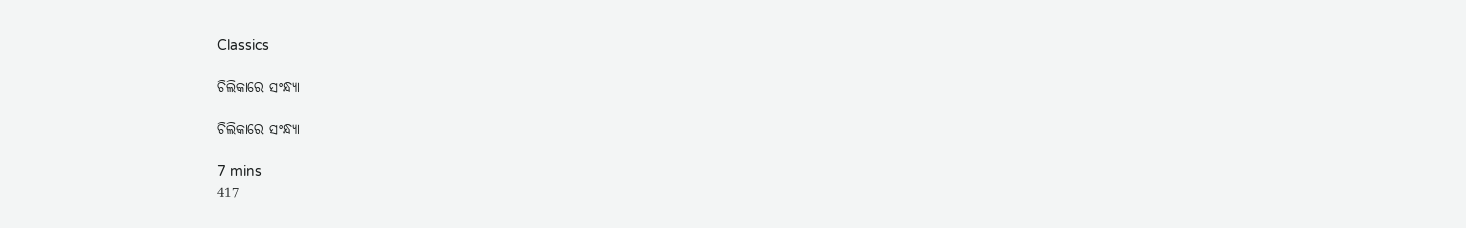Classics

ଚିଲିକାରେ ସଂନ୍ଧ୍ୟା

ଚିଲିକାରେ ସଂନ୍ଧ୍ୟା

7 mins
417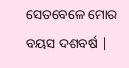ସେତବେଳେ ମୋର ବୟସ ଦଶବର୍ଷ |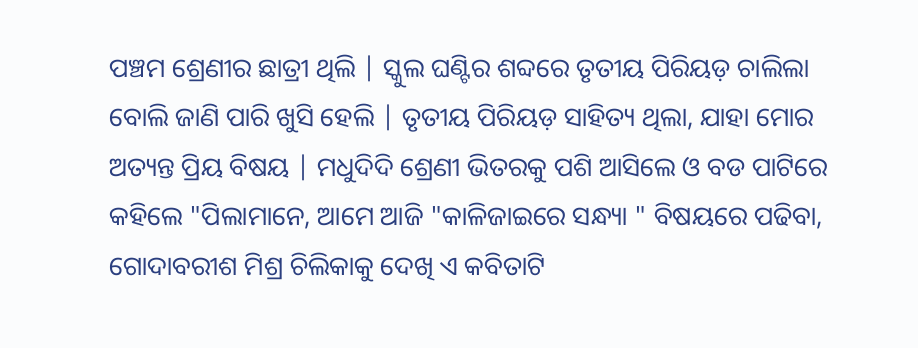ପଞ୍ଚମ ଶ୍ରେଣୀର ଛାତ୍ରୀ ଥିଲି | ସ୍କୁଲ ଘଣ୍ଟିର ଶବ୍ଦରେ ତୃତୀୟ ପିରିୟଡ଼ ଚାଲିଲା ବୋଲି ଜାଣି ପାରି ଖୁସି ହେଲି | ତୃତୀୟ ପିରିୟଡ଼ ସାହିତ୍ୟ ଥିଲା, ଯାହା ମୋର ଅତ୍ୟନ୍ତ ପ୍ରିୟ ବିଷୟ | ମଧୁଦିଦି ଶ୍ରେଣୀ ଭିତରକୁ ପଶି ଆସିଲେ ଓ ବଡ ପାଟିରେ କହିଲେ "ପିଲାମାନେ, ଆମେ ଆଜି "କାଳିଜାଇରେ ସନ୍ଧ୍ୟା " ବିଷୟରେ ପଢିବା, ଗୋଦାବରୀଶ ମିଶ୍ର ଚିଲିକାକୁ ଦେଖି ଏ କବିତାଟି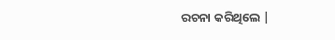ରଚନା କରିଥିଲେ |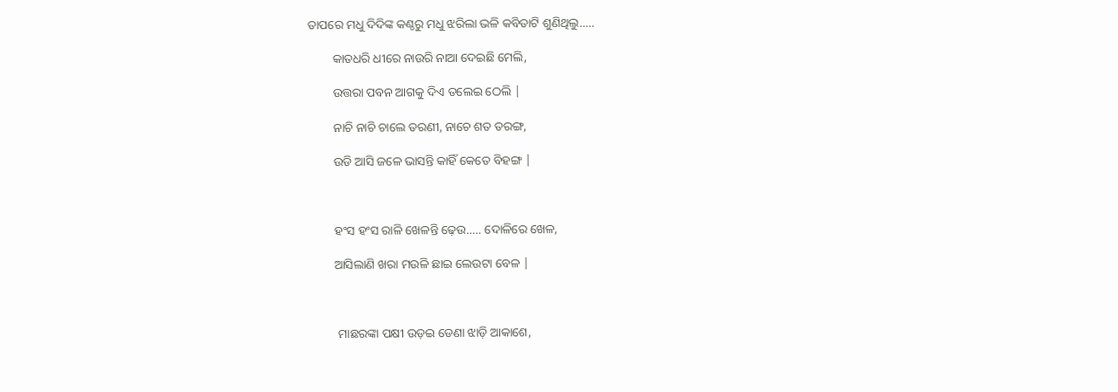ତାପରେ ମଧୁ ଦିଦିଙ୍କ କଣ୍ଠରୁ ମଧୁ ଝରିଲା ଭଳି କବିତାଟି ଶୁଣିଥିଲୁ.....

        କାତଧରି ଧୀରେ ନାଉରି ନାଆ ଦେଇଛି ମେଲି,

        ଉତ୍ତରା ପବନ ଆଗକୁ ଦିଏ ତଲେଇ ଠେଲି |

        ନାଚି ନାଚି ଚାଲେ ତରଣୀ, ନାଚେ ଶତ ତରଙ୍ଗ,

        ଉଡି ଆସି ଜଳେ ଭାସନ୍ତି କାହିଁ କେତେ ବିହଙ୍ଗ |



        ହଂସ ହଂସ ରାଳି ଖେଳନ୍ତି ଢ଼େଉ..... ଦୋଳିରେ ଖେଳ,

        ଆସିଲାଣି ଖରା ମଉଳି ଛାଇ ଲେଉଟା ବେଳ |



         ମାଛରଙ୍କା ପକ୍ଷୀ ଉଡ଼ଇ ଡେଣା ଝାଡ଼ି ଆକାଶେ,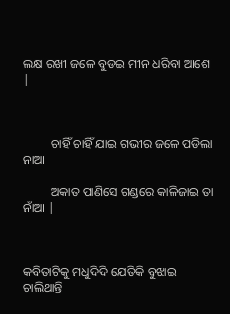ଲକ୍ଷ ରଖୀ ଜଳେ ବୁଡଇ ମୀନ ଧରିବା ଆଶେ |



         ଚାହିଁ ଚାହିଁ ଯାଇ ଗଭୀର ଜଳେ ପଡିଲା ନାଆ

         ଅକାତ ପାଣିସେ ଗଣ୍ଡରେ କାଳିଜାଇ ତା ନାଁଆ |



କବିତାଟିକୁ ମଧୁଦିଦି ଯେତିକି ବୁଝାଇ ଚାଲିଥାନ୍ତି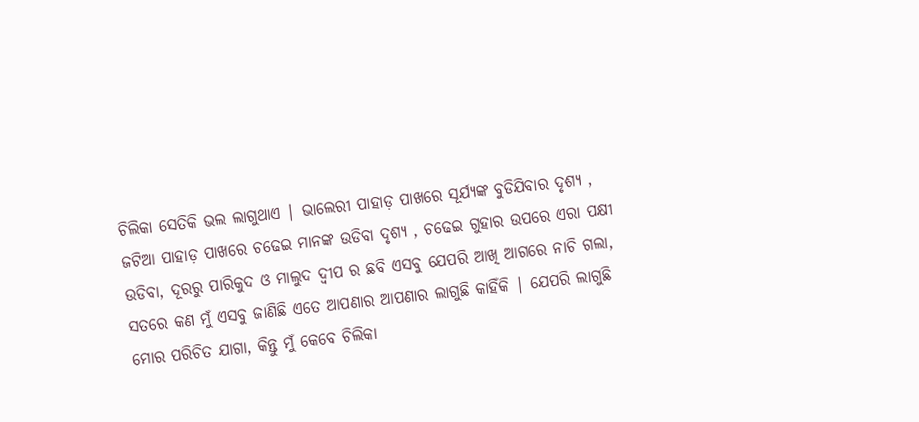ଚିଲିକା ସେତିକି ଭଲ ଲାଗୁଥାଏ | ଭାଲେରୀ ପାହାଡ଼ ପାଖରେ ସୂର୍ଯ୍ୟଙ୍କ ବୁଡିଯିବାର ଦୃଶ୍ୟ , ଜଟିଆ ପାହାଡ଼ ପାଖରେ ଚଢେଇ ମାନଙ୍କ ଉଡିବା ଦୃଶ୍ୟ , ଚଢେଇ ଗୁହାର ଉପରେ ଏରା ପକ୍ଷୀ ଉଡିବା, ଦୂରରୁ ପାରିକୁଦ ଓ ମାଲୁଦ ଦ୍ୱୀପ ର ଛବି ଏସବୁ ଯେପରି ଆଖି ଆଗରେ ନାଚି ଗଲା, ସତରେ କଣ ମୁଁ ଏସବୁ ଜାଣିଛି ଏତେ ଆପଣାର ଆପଣାର ଲାଗୁଛି କାହିଁକି | ଯେପରି ଲାଗୁଛି ମୋର ପରିଚିତ ଯାଗା, କିନ୍ତୁ ମୁଁ କେବେ ଚିଲିକା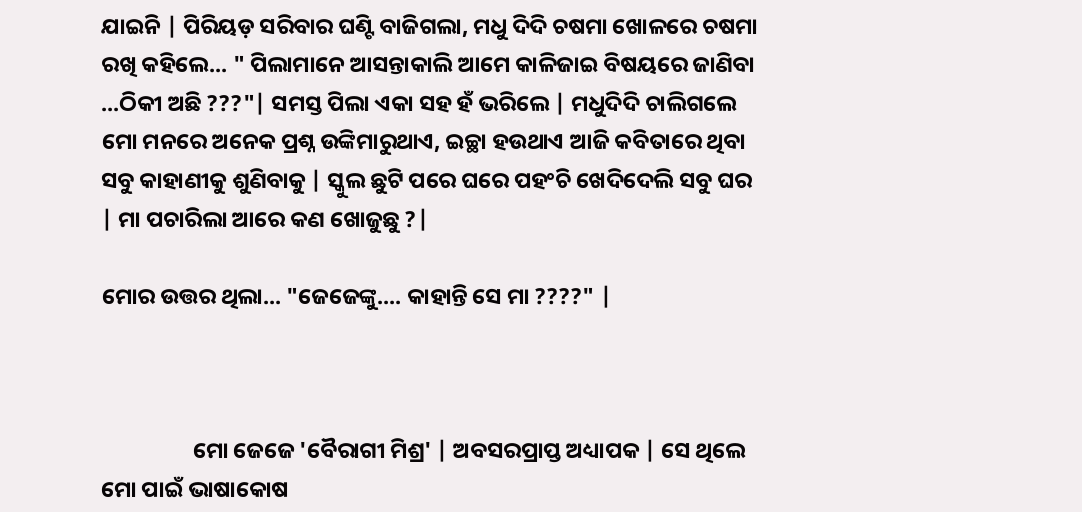ଯାଇନି | ପିରିୟଡ଼ ସରିବାର ଘଣ୍ଟି ବାଜିଗଲା, ମଧୁ ଦିଦି ଚଷମା ଖୋଳରେ ଚଷମା ରଖି କହିଲେ... " ପିଲାମାନେ ଆସନ୍ତାକାଲି ଆମେ କାଳିଜାଇ ବିଷୟରେ ଜାଣିବା ...ଠିକୀ ଅଛି ???"| ସମସ୍ତ ପିଲା ଏକା ସହ ହଁ ଭରିଲେ | ମଧୁଦିଦି ଚାଲିଗଲେ ମୋ ମନରେ ଅନେକ ପ୍ରଶ୍ନ ଉଙ୍କିମାରୁଥାଏ, ଇଚ୍ଛା ହଉଥାଏ ଆଜି କବିତାରେ ଥିବା ସବୁ କାହାଣୀକୁ ଶୁଣିବାକୁ | ସ୍କୁଲ ଛୁଟି ପରେ ଘରେ ପହଂଚି ଖେଦିଦେଲି ସବୁ ଘର | ମା ପଚାରିଲା ଆରେ କଣ ଖୋଜୁଛୁ ?|

ମୋର ଉତ୍ତର ଥିଲା... "ଜେଜେଙ୍କୁ.... କାହାନ୍ତି ସେ ମା ????" |



                  ମୋ ଜେଜେ 'ବୈରାଗୀ ମିଶ୍ର' | ଅବସରପ୍ରାପ୍ତ ଅଧ୍ୟାପକ | ସେ ଥିଲେ ମୋ ପାଇଁ ଭାଷାକୋଷ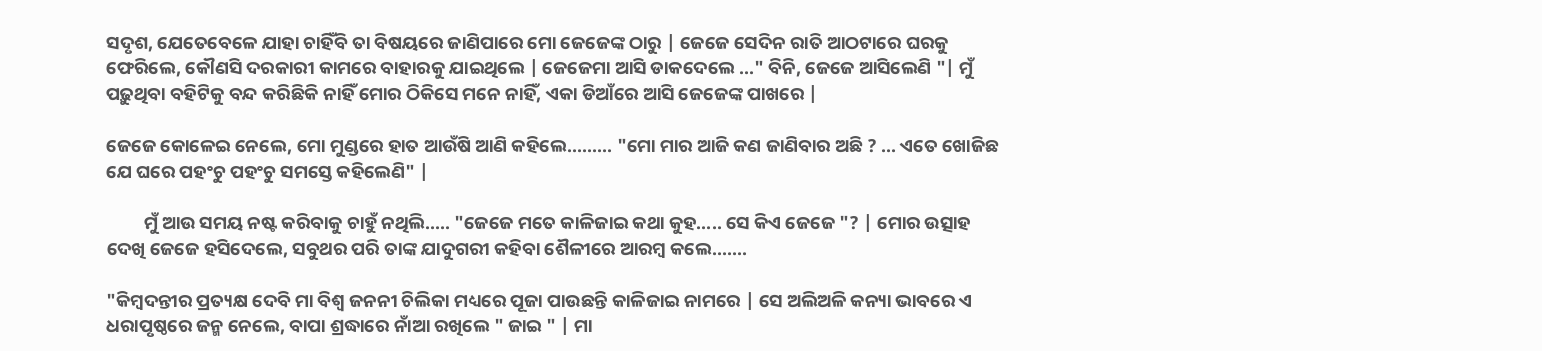ସଦୃଶ, ଯେତେବେଳେ ଯାହା ଚାହିଁବି ତା ବିଷୟରେ ଜାଣିପାରେ ମୋ ଜେଜେଙ୍କ ଠାରୁ | ଜେଜେ ସେଦିନ ରାତି ଆଠଟାରେ ଘରକୁ ଫେରିଲେ, କୌଣସି ଦରକାରୀ କାମରେ ବାହାରକୁ ଯାଇଥିଲେ | ଜେଜେମା ଆସି ଡାକଦେଲେ ..." ବିନି, ଜେଜେ ଆସିଲେଣି "| ମୁଁ ପଢ଼ୁଥିବା ବହିଟିକୁ ବନ୍ଦ କରିଛିକି ନାହିଁ ମୋର ଠିକିସେ ମନେ ନାହିଁ, ଏକା ଡିଆଁରେ ଆସି ଜେଜେଙ୍କ ପାଖରେ |

ଜେଜେ କୋଳେଇ ନେଲେ, ମୋ ମୁଣ୍ଡରେ ହାତ ଆଉଁଷି ଆଣି କହିଲେ......... "ମୋ ମାର ଆଜି କଣ ଜାଣିବାର ଅଛି ? ... ଏତେ ଖୋଜିଛ ଯେ ଘରେ ପହଂଚୁ ପହଂଚୁ ସମସ୍ତେ କହିଲେଣି" |

         ମୁଁ ଆଉ ସମୟ ନଷ୍ଟ କରିବାକୁ ଚାହୁଁ ନଥିଲି..... "ଜେଜେ ମତେ କାଳିଜାଇ କଥା କୁହ..... ସେ କିଏ ଜେଜେ "? | ମୋର ଉତ୍ସାହ ଦେଖି ଜେଜେ ହସିଦେଲେ, ସବୁଥର ପରି ତାଙ୍କ ଯାଦୁଗରୀ କହିବା ଶୈଳୀରେ ଆରମ୍ବ କଲେ.......

"କିମ୍ବଦନ୍ତୀର ପ୍ରତ୍ୟକ୍ଷ ଦେବି ମା ବିଶ୍ଵ ଜନନୀ ଚିଲିକା ମଧ୍ୟରେ ପୂଜା ପାଉଛନ୍ତି କାଳିଜାଇ ନାମରେ | ସେ ଅଲିଅଳି କନ୍ୟା ଭାବରେ ଏ ଧରାପୃଷ୍ଠରେ ଜନ୍ମ ନେଲେ, ବାପା ଶ୍ରଦ୍ଧାରେ ନାଁଆ ରଖିଲେ " ଜାଇ " | ମା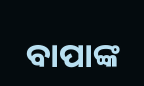ବାପାଙ୍କ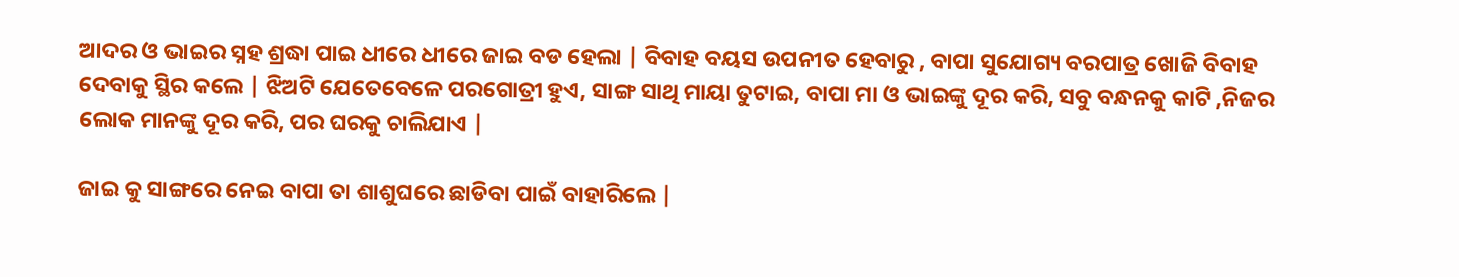ଆଦର ଓ ଭାଇର ସ୍ନହ ଶ୍ରଦ୍ଧା ପାଇ ଧୀରେ ଧୀରେ ଜାଇ ବଡ ହେଲା | ବିବାହ ବୟସ ଉପନୀତ ହେବାରୁ , ବାପା ସୁଯୋଗ୍ୟ ବରପାତ୍ର ଖୋଜି ବିବାହ ଦେବାକୁ ସ୍ଥିର କଲେ | ଝିଅଟି ଯେତେବେଳେ ପରଗୋତ୍ରୀ ହୁଏ, ସାଙ୍ଗ ସାଥି ମାୟା ତୁଟାଇ, ବାପା ମା ଓ ଭାଇଙ୍କୁ ଦୂର କରି, ସବୁ ବନ୍ଧନକୁ କାଟି ,ନିଜର ଲୋକ ମାନଙ୍କୁ ଦୂର କରି, ପର ଘରକୁ ଚାଲିଯାଏ |

ଜାଇ କୁ ସାଙ୍ଗରେ ନେଇ ବାପା ତା ଶାଶୁଘରେ ଛାଡିବା ପାଇଁ ବାହାରିଲେ |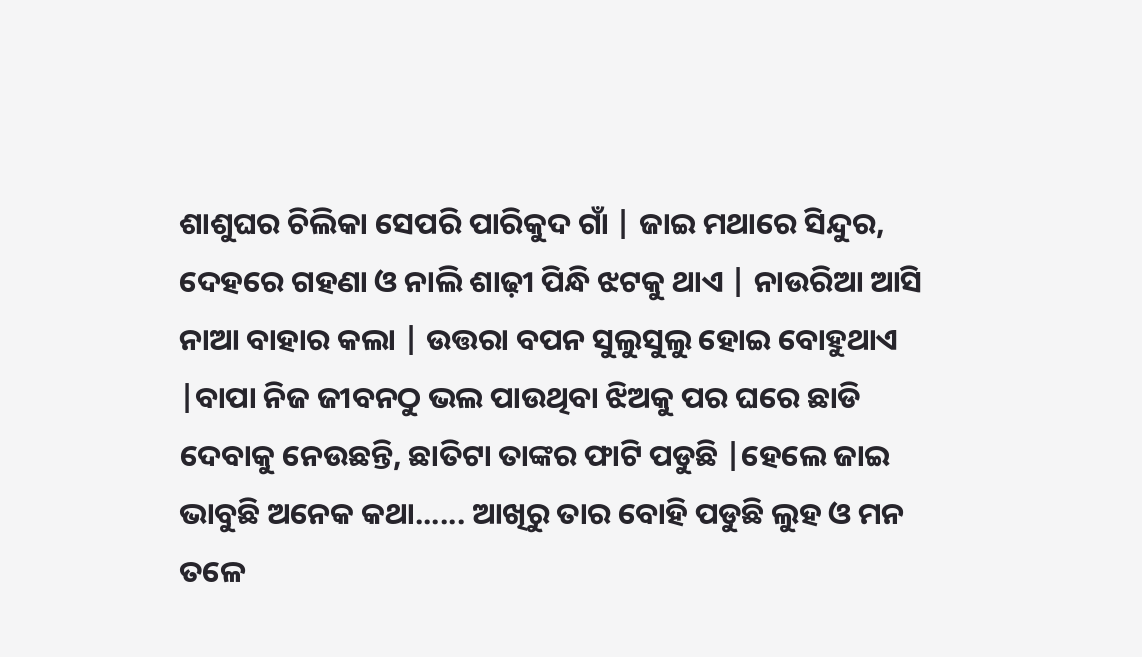ଶାଶୁଘର ଚିଲିକା ସେପରି ପାରିକୁଦ ଗାଁ | ଜାଇ ମଥାରେ ସିନ୍ଦୁର, ଦେହରେ ଗହଣା ଓ ନାଲି ଶାଢ଼ୀ ପିନ୍ଧି ଝଟକୁ ଥାଏ | ନାଉରିଆ ଆସି ନାଆ ବାହାର କଲା | ଉତ୍ତରା ବପନ ସୁଲୁସୁଲୁ ହୋଇ ବୋହୁଥାଏ |ବାପା ନିଜ ଜୀବନଠୁ ଭଲ ପାଉଥିବା ଝିଅକୁ ପର ଘରେ ଛାଡି ଦେବାକୁ ନେଉଛନ୍ତି, ଛାତିଟା ତାଙ୍କର ଫାଟି ପଡୁଛି |ହେଲେ ଜାଇ ଭାବୁଛି ଅନେକ କଥା...... ଆଖିରୁ ତାର ବୋହି ପଡୁଛି ଲୁହ ଓ ମନ ତଳେ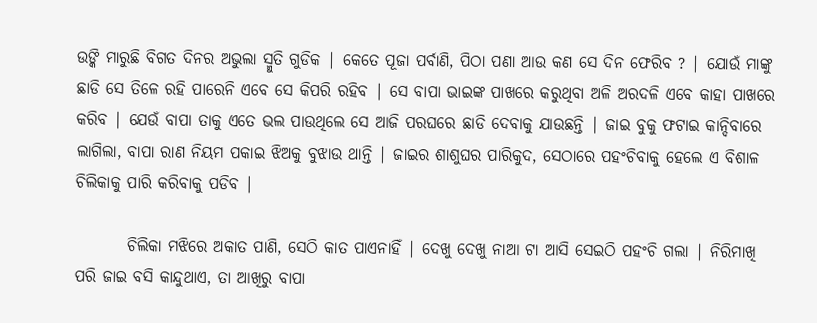ଉଙ୍କି ମାରୁଛି ବିଗତ ଦିନର ଅଭୁଲା ସ୍ମୁତି ଗୁଡିକ | କେତେ ପୂଜା ପର୍ବାଣି, ପିଠା ପଣା ଆଉ କଣ ସେ ଦିନ ଫେରିବ ? | ଯୋଉଁ ମାଙ୍କୁ ଛାଡି ସେ ତିଳେ ରହି ପାରେନି ଏବେ ସେ କିପରି ରହିବ | ସେ ବାପା ଭାଇଙ୍କ ପାଖରେ କରୁଥିବା ଅଳି ଅରଦଳି ଏବେ କାହା ପାଖରେ କରିବ | ଯେଉଁ ବାପା ତାକୁ ଏତେ ଭଲ ପାଉଥିଲେ ସେ ଆଜି ପରଘରେ ଛାଡି ଦେବାକୁ ଯାଉଛନ୍ତି | ଜାଇ ବୁକୁ ଫଟାଇ କାନ୍ଦିବାରେ ଲାଗିଲା, ବାପା ରାଣ ନିୟମ ପକାଇ ଝିଅକୁ ବୁଝାଉ ଥାନ୍ତି | ଜାଇର ଶାଶୁଘର ପାରିକୁଦ, ସେଠାରେ ପହଂଚିବାକୁ ହେଲେ ଏ ବିଶାଳ ଚିଲିକାକୁ ପାରି କରିବାକୁ ପଡିବ |

        ଚିଲିକା ମଝିରେ ଅକାତ ପାଣି, ସେଠି କାତ ପାଏନାହିଁ | ଦେଖୁ ଦେଖୁ ନାଆ ଟା ଆସି ସେଇଠି ପହଂଚି ଗଲା | ନିରିମାଖି ପରି ଜାଇ ବସି କାନ୍ଦୁଥାଏ, ତା ଆଖିରୁ ବାପା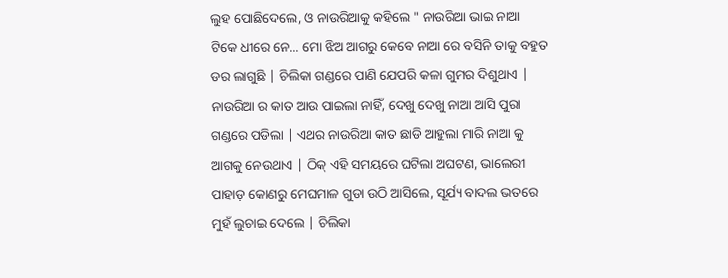ଲୁହ ପୋଛିଦେଲେ, ଓ ନାଉରିଆକୁ କହିଲେ " ନାଉରିଆ ଭାଇ ନାଆ ଟିକେ ଧୀରେ ନେ... ମୋ ଝିଅ ଆଗରୁ କେବେ ନାଆ ରେ ବସିନି ତାକୁ ବହୁତ ଡର ଲାଗୁଛି | ଚିଲିକା ଗଣ୍ଡରେ ପାଣି ଯେପରି କଳା ଗୁମର ଦିଶୁଥାଏ | ନାଉରିଆ ର କାତ ଆଉ ପାଇଲା ନାହିଁ, ଦେଖୁ ଦେଖୁ ନାଆ ଆସି ପୁରା ଗଣ୍ଡରେ ପଡିଲା | ଏଥର ନାଉରିଆ କାତ ଛାଡି ଆହୁଲା ମାରି ନାଆ କୁ ଆଗକୁ ନେଉଥାଏ | ଠିକ୍ ଏହି ସମୟରେ ଘଟିଲା ଅଘଟଣ, ଭାଲେରୀ ପାହାଡ଼ କୋଣରୁ ମେଘମାଳ ଗୁଡା ଉଠି ଆସିଲେ, ସୂର୍ଯ୍ୟ ବାଦଲ ଭତରେ ମୁହଁ ଲୁଚାଇ ଦେଲେ | ଚିଲିକା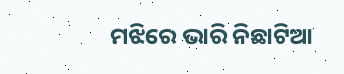ମଝିରେ ଭାରି ନିଛାଟିଆ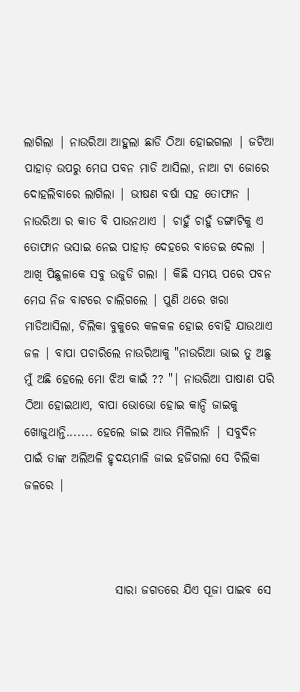ଲାଗିଲା | ନାଉରିଆ ଆହୁଲା ଛାଡି ଠିଆ ହୋଇଗଲା | ଜଟିଆ ପାହାଡ଼ ଉପରୁ ମେଘ ପବନ ମାଡି ଆସିଲା, ନାଆ ଟା ଜୋରେ ଦୋହଲିବାରେ ଲାଗିଲା | ଭୀଷଣ ବର୍ଷା ସହ ତୋଫାନ | ନାଉରିଆ ର କାତ ବି ପାଉନଥାଏ | ଚାହୁଁ ଚାହୁଁ ଡଙ୍ଗାଟିକୁ ଏ ତୋଫାନ ଭସାଇ ନେଇ ପାହାଡ଼ ଦେହରେ ବାଡେଇ ଦେଲା | ଆଖି ପିଛୁଳାକେ ସବୁ ଉଜୁଡି ଗଲା | କିଛି ସମୟ ପରେ ପବନ ମେଘ ନିଜ ବାଟରେ ଚାଲିଗଲେ | ପୁଣି ଥରେ ଖରା ମାଡିଆସିଲା, ଚିଲିକା ବୁକୁରେ କଳକଳ ହୋଇ ବୋହି ଯାଉଥାଏ ଜଳ | ବାପା ପଚାରିଲେ ନାଉରିଆକୁ "ନାଉରିଆ ଭାଇ ତୁ ଅଛୁ ମୁଁ ଅଛି ହେଲେ ମୋ ଝିଅ କାଇଁ ?? "| ନାଉରିଆ ପାଷାଣ ପରି ଠିଆ ହୋଇଥାଏ, ବାପା ଭୋଭୋ ହୋଇ କାନ୍ଦି ଜାଇକୁ ଖୋଜୁଥାନ୍ତି....... ହେଲେ ଜାଇ ଆଉ ମିଳିଲାନି | ସବୁଦିନ ପାଇଁ ତାଙ୍କ ଅଲିଅଳି ହୃଦୟମାଳି ଜାଇ ହଜିଗଲା ସେ ଚିଲିକା ଜଳରେ |



                   ସାରା ଜଗତରେ ଯିଏ ପୂଜା ପାଇବ ସେ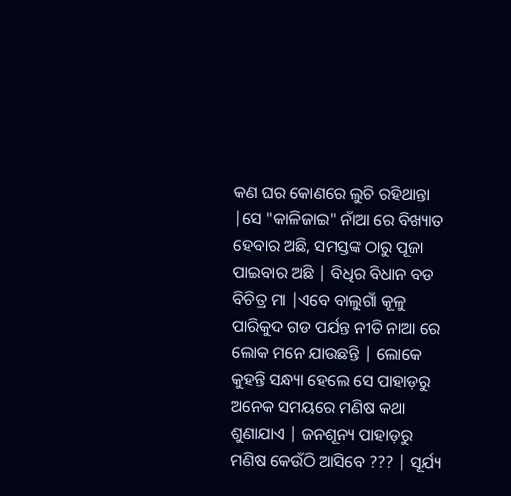କଣ ଘର କୋଣରେ ଲୁଚି ରହିଥାନ୍ତା |ସେ "କାଳିଜାଇ" ନାଁଆ ରେ ବିଖ୍ୟାତ ହେବାର ଅଛି, ସମସ୍ତଙ୍କ ଠାରୁ ପୂଜା ପାଇବାର ଅଛି | ବିଧିର ବିଧାନ ବଡ ବିଚିତ୍ର ମା |ଏବେ ବାଲୁଗାଁ କୂଳୁ ପାରିକୁଦ ଗଡ ପର୍ଯନ୍ତ ନୀତି ନାଆ ରେ ଲୋକ ମନେ ଯାଉଛନ୍ତି | ଲୋକେ କୁହନ୍ତି ସନ୍ଧ୍ୟା ହେଲେ ସେ ପାହାଡ଼ରୁ ଅନେକ ସମୟରେ ମଣିଷ କଥା ଶୁଣାଯାଏ | ଜନଶୂନ୍ୟ ପାହାଡ଼ରୁ ମଣିଷ କେଉଁଠି ଆସିବେ ??? | ସୂର୍ଯ୍ୟ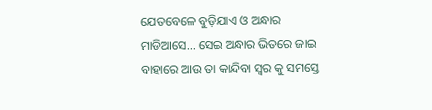ଯେତବେଳେ ବୁଡ଼ିଯାଏ ଓ ଅନ୍ଧାର ମାଡିଆସେ... ସେଇ ଅନ୍ଧାର ଭିତରେ ଜାଇ ବାହାରେ ଆଉ ତା କାନ୍ଦିବା ସ୍ୱର କୁ ସମସ୍ତେ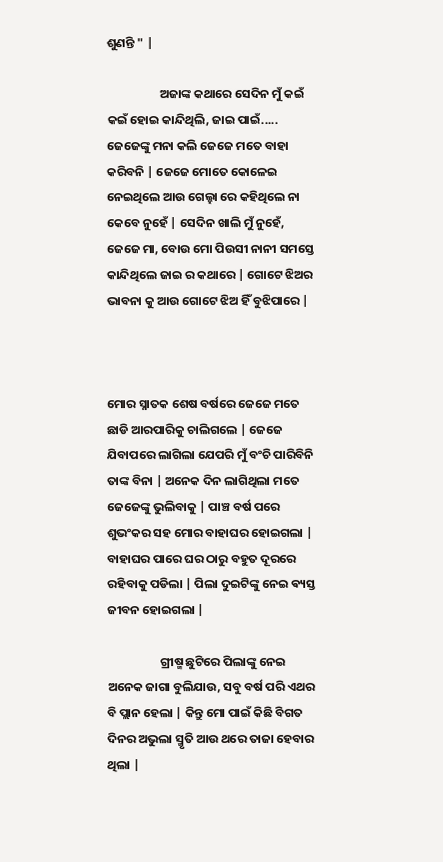ଶୁଣନ୍ତି " |

                   ଅଜାଙ୍କ କଥାରେ ସେଦିନ ମୁଁ କଇଁ କଇଁ ହୋଇ କାନ୍ଦିଥିଲି, ଜାଇ ପାଇଁ..... ଜେଜେଙ୍କୁ ମନା କଲି ଜେଜେ ମତେ ବାହା କରିବନି | ଜେଜେ ମୋତେ କୋଳେଇ ନେଇଥିଲେ ଆଉ ଗେଲ୍ହା ରେ କହିଥିଲେ ନା କେବେ ନୁହେଁ | ସେଦିନ ଖାଲି ମୁଁ ନୁହେଁ, ଜେଜେ ମା, ବୋଉ ମୋ ପିଉସୀ ନାନୀ ସମସ୍ତେ କାନ୍ଦିଥିଲେ ଜାଇ ର କଥାରେ | ଗୋଟେ ଝିଅର ଭାବନା କୁ ଆଉ ଗୋଟେ ଝିଅ ହିଁ ବୁଝିପାରେ |



ମୋର ସ୍ନାତକ ଶେଷ ବର୍ଷରେ ଜେଜେ ମତେ ଛାଡି ଆରପାରିକୁ ଚାଲିଗଲେ | ଜେଜେ ଯିବାପରେ ଲାଗିଲା ଯେପରି ମୁଁ ବଂଚି ପାରିବିନି ତାଙ୍କ ବିନା | ଅନେକ ଦିନ ଲାଗିଥିଲା ମତେ ଜେଜେଙ୍କୁ ଭୁଲିବାକୁ | ପାଞ୍ଚ ବର୍ଷ ପରେ ଶୁଭଂକର ସହ ମୋର ବାହାଘର ହୋଇଗଲା | ବାହାଘର ପାରେ ଘର ଠାରୁ ବହୁତ ଦୂରରେ ରହିବାକୁ ପଡିଲା | ପିଲା ଦୁଇଟିଙ୍କୁ ନେଇ ଵ୍ୟସ୍ତ ଜୀବନ ହୋଇଗଲା |

                   ଗ୍ରୀଷ୍ମ ଛୁଟିରେ ପିଲାଙ୍କୁ ନେଇ ଅନେକ ଜାଗା ବୁଲିଯାଉ, ସବୁ ବର୍ଷ ପରି ଏଥର ବି ପ୍ଲାନ ହେଲା | କିନ୍ତୁ ମୋ ପାଇଁ କିଛି ବିଗତ ଦିନର ଅଭୁଲା ସ୍ମୃତି ଆଉ ଥରେ ତାଜା ହେବାର ଥିଲା |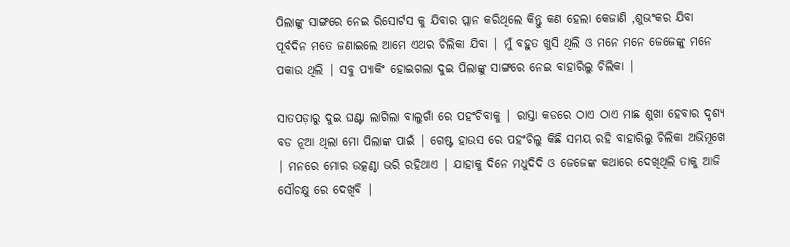ପିଲାଙ୍କୁ ସାଙ୍ଗରେ ନେଇ ରିସୋର୍ଟସ କୁ ଯିବାର ପ୍ଲାନ କରିଥିଲେ କିନ୍ତୁ କଣ ହେଲା କେଜାଣି ,ଶୁଭଂକର ଯିବା ପୂର୍ବଦିନ ମତେ ଜଣାଇଲେ ଆମେ ଏଥର ଚିଲିକା ଯିବା | ମୁଁ ବହୁତ ଖୁସି ଥିଲି ଓ ମନେ ମନେ ଜେଜେଙ୍କୁ ମନେ ପକାଉ ଥିଲି | ସବୁ ପ୍ୟାକିଂ ହୋଇଗଲା ଦୁଇ ପିଲାଙ୍କୁ ସାଙ୍ଗରେ ନେଇ ବାହାରିଲୁ ଚିଲିକା |

ସାତପଡ଼ାରୁ ଦୁଇ ଘଣ୍ଟା ଲାଗିଲା ବାଲୁଗାଁ ରେ ପହଂଚିବାକୁ | ରାସ୍ତା କଡରେ ଠାଏ ଠାଏ ମାଛ ଶୁଖା ହେବାର ଦୃଶ୍ୟ ବଡ ନୂଆ ଥିଲା ମୋ ପିଲାଙ୍କ ପାଇଁ | ଗେଷ୍ଟ ହାଉସ ରେ ପହଂଚିଲୁ କିଛି ସମୟ ରହି ବାହାରିଲୁ ଚିଲିକା ଅଭିମୂଖେ | ମନରେ ମୋର ଉତ୍କଣ୍ଠା ଭରି ରହିଥାଏ | ଯାହାକୁ ଦିନେ ମଧୁଦିଦି ଓ ଜେଜେଙ୍କ କଥାରେ ଦେଖିଥିଲି ତାକୁ ଆଜି ସୌଚକ୍ଷୁ ରେ ଦେଖିବି |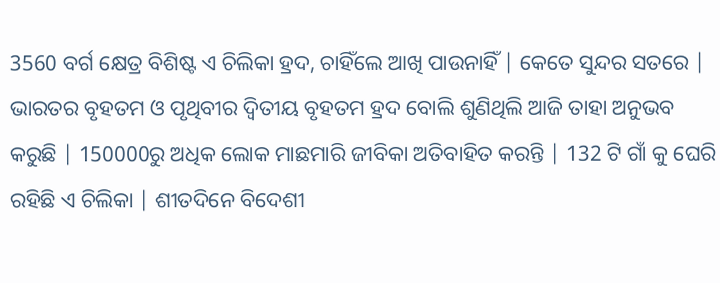3560 ବର୍ଗ କ୍ଷେତ୍ର ବିଶିଷ୍ଟ ଏ ଚିଲିକା ହ୍ରଦ, ଚାହିଁଲେ ଆଖି ପାଉନାହିଁ | କେତେ ସୁନ୍ଦର ସତରେ | ଭାରତର ବୃହତମ ଓ ପୃଥିବୀର ଦ୍ୱିତୀୟ ବୃହତମ ହ୍ରଦ ବୋଲି ଶୁଣିଥିଲି ଆଜି ତାହା ଅନୁଭବ କରୁଛି | 150000ରୁ ଅଧିକ ଲୋକ ମାଛମାରି ଜୀବିକା ଅତିବାହିତ କରନ୍ତି | 132 ଟି ଗାଁ କୁ ଘେରି ରହିଛି ଏ ଚିଲିକା | ଶୀତଦିନେ ବିଦେଶୀ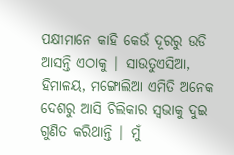ପକ୍ଷୀମାନେ କାହି କେଉଁ ଦୂରରୁ ଉଡି ଆସନ୍ତି ଏଠାକୁ | ସାଉତୁଏସିଆ, ହିମାଳୟ, ମଙ୍ଗୋଲିଆ ଏମିତି ଅନେକ ଦେଶରୁ ଆସି ଚିଲିକାର ସ୍ୱଭାକୁ ଦୁଇ ଗୁଣିତ କରିଥାନ୍ତି | ମୁଁ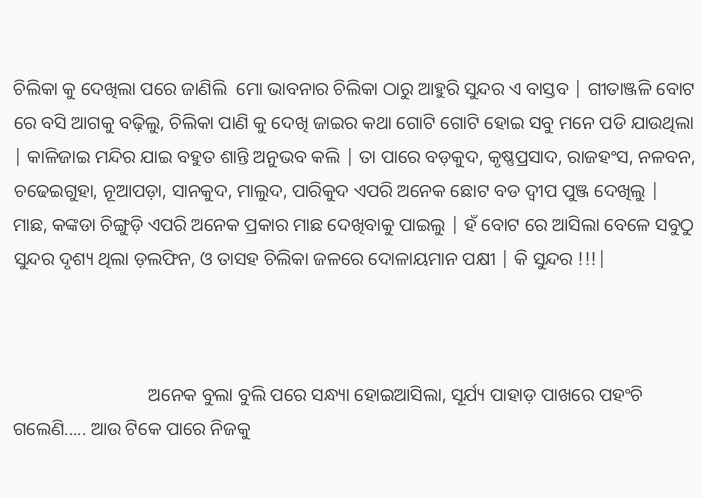ଚିଲିକା କୁ ଦେଖିଲା ପରେ ଜାଣିଲି  ମୋ ଭାବନାର ଚିଲିକା ଠାରୁ ଆହୁରି ସୁନ୍ଦର ଏ ବାସ୍ତବ | ଗୀତାଞ୍ଜଳି ବୋଟ ରେ ବସି ଆଗକୁ ବଢ଼ିଲୁ, ଚିଲିକା ପାଣି କୁ ଦେଖି ଜାଇର କଥା ଗୋଟି ଗୋଟି ହୋଇ ସବୁ ମନେ ପଡି ଯାଉଥିଲା | କାଳିଜାଇ ମନ୍ଦିର ଯାଇ ବହୁତ ଶାନ୍ତି ଅନୁଭବ କଲି | ତା ପାରେ ବଡ଼କୁଦ, କୃଷ୍ଣପ୍ରସାଦ, ରାଜହଂସ, ନଳବନ, ଚଢେଇଗୁହା, ନୂଆପଡ଼ା, ସାନକୁଦ, ମାଲୁଦ, ପାରିକୁଦ ଏପରି ଅନେକ ଛୋଟ ବଡ ଦ୍ୱୀପ ପୁଞ୍ଜ ଦେଖିଲୁ | ମାଛ, କଙ୍କଡା ଚିଙ୍ଗୁଡ଼ି ଏପରି ଅନେକ ପ୍ରକାର ମାଛ ଦେଖିବାକୁ ପାଇଲୁ | ହଁ ବୋଟ ରେ ଆସିଲା ବେଳେ ସବୁଠୁ ସୁନ୍ଦର ଦୃଶ୍ୟ ଥିଲା ଡ଼ଲଫିନ, ଓ ତାସହ ଚିଲିକା ଜଳରେ ଦୋଳାୟମାନ ପକ୍ଷୀ | କି ସୁନ୍ଦର !!!|



                             ଅନେକ ବୁଲା ବୁଲି ପରେ ସନ୍ଧ୍ୟା ହୋଇଆସିଲା, ସୂର୍ଯ୍ୟ ପାହାଡ଼ ପାଖରେ ପହଂଚି ଗଲେଣି..... ଆଉ ଟିକେ ପାରେ ନିଜକୁ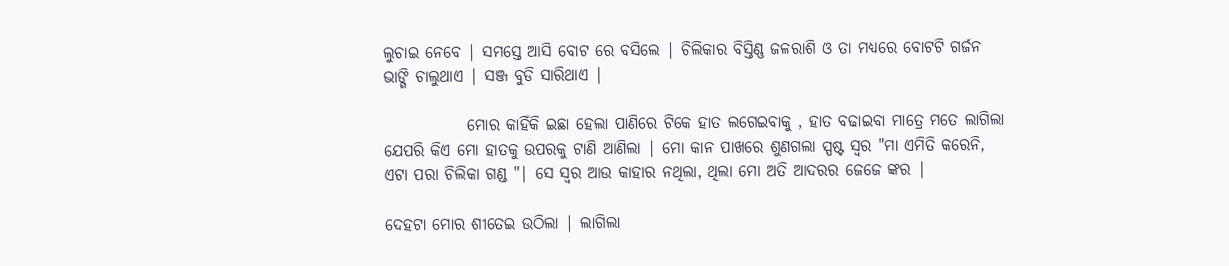ଲୁଚାଇ ନେବେ | ସମସ୍ତେ ଆସି ବୋଟ ରେ ବସିଲେ | ଚିଲିକାର ବିସ୍ତିଣ୍ଣ ଜଳରାଶି ଓ ତା ମଧ୍ୟରେ ବୋଟଟି ଗର୍ଜନ ଭାଙ୍ଗି ଚାଲୁଥାଏ | ସଞ୍ଜ ବୁଡି ସାରିଥାଏ |

             ମୋର କାହିଁକି ଇଛା ହେଲା ପାଣିରେ ଟିକେ ହାତ ଲଗେଇବାକୁ , ହାତ ବଢାଇବା ମାତ୍ରେ ମତେ ଲାଗିଲା ଯେପରି କିଏ ମୋ ହାତକୁ ଉପରକୁ ଟାଣି ଆଣିଲା | ମୋ କାନ ପାଖରେ ଶୁଣଗଲା ସ୍ପଷ୍ଟ ସ୍ୱର "ମା ଏମିତି କରେନି, ଏଟା ପରା ଚିଲିକା ଗଣ୍ଡ "| ସେ ସ୍ୱର ଆଉ କାହାର ନଥିଲା, ଥିଲା ମୋ ଅତି ଆଦରର ଜେଜେ ଙ୍କର |

ଦେହଟା ମୋର ଶୀତେଇ ଉଠିଲା | ଲାଗିଲା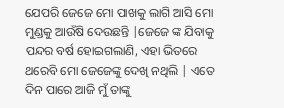ଯେପରି ଜେଜେ ମୋ ପାଖକୁ ଲାଗି ଆସି ମୋ ମୁଣ୍ଡକୁ ଆଉଁଷି ଦେଉଛନ୍ତି |ଜେଜେ ଙ୍କ ଯିବାକୁ ପନ୍ଦର ବର୍ଷ ହୋଇଗଲାଣି, ଏହା ଭିତରେ ଥରେବି ମୋ ଜେଜେଙ୍କୁ ଦେଖି ନଥିଲି | ଏତେ ଦିନ ପାରେ ଆଜି ମୁଁ ତାଙ୍କୁ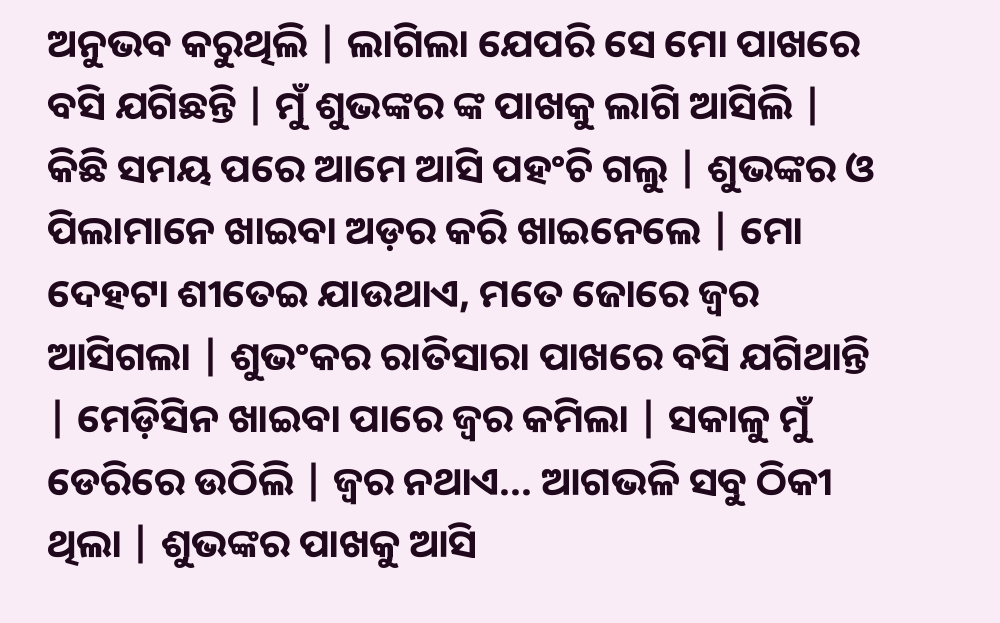ଅନୁଭବ କରୁଥିଲି | ଲାଗିଲା ଯେପରି ସେ ମୋ ପାଖରେ ବସି ଯଗିଛନ୍ତି | ମୁଁ ଶୁଭଙ୍କର ଙ୍କ ପାଖକୁ ଲାଗି ଆସିଲି | କିଛି ସମୟ ପରେ ଆମେ ଆସି ପହଂଚି ଗଲୁ | ଶୁଭଙ୍କର ଓ ପିଲାମାନେ ଖାଇବା ଅଡ଼ର କରି ଖାଇନେଲେ | ମୋ ଦେହଟା ଶୀତେଇ ଯାଉଥାଏ, ମତେ ଜୋରେ ଜ୍ୱର ଆସିଗଲା | ଶୁଭଂକର ରାତିସାରା ପାଖରେ ବସି ଯଗିଥାନ୍ତି | ମେଡ଼ିସିନ ଖାଇବା ପାରେ ଜ୍ୱର କମିଲା | ସକାଳୁ ମୁଁ ଡେରିରେ ଉଠିଲି | ଜ୍ୱର ନଥାଏ... ଆଗଭଳି ସବୁ ଠିକୀ ଥିଲା | ଶୁଭଙ୍କର ପାଖକୁ ଆସି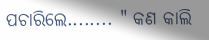ପଚାରିଲେ........ " କଣ କାଲି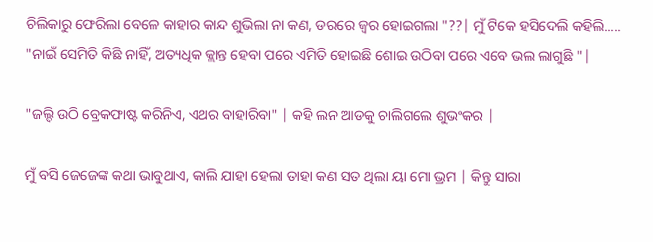ଚିଲିକାରୁ ଫେରିଲା ବେଳେ କାହାର କାନ୍ଦ ଶୁଭିଲା ନା କଣ, ଡରରେ ଜ୍ୱର ହୋଇଗଲା "??| ମୁଁ ଟିକେ ହସିଦେଲି କହିଲି..... "ନାଇଁ ସେମିତି କିଛି ନାହିଁ, ଅତ୍ୟଧିକ କ୍ଲାନ୍ତ ହେବା ପରେ ଏମିତି ହୋଇଛି ଶୋଇ ଉଠିବା ପରେ ଏବେ ଭଲ ଲାଗୁଛି "|

"ଜଲ୍ଦି ଉଠି ବ୍ରେକଫାଷ୍ଟ କରିନିଏ, ଏଥର ବାହାରିବା" | କହି ଲନ ଆଡକୁ ଚାଲିଗଲେ ଶୁଭଂକର |

ମୁଁ ବସି ଜେଜେଙ୍କ କଥା ଭାବୁଥାଏ, କାଲି ଯାହା ହେଲା ତାହା କଣ ସତ ଥିଲା ୟା ମୋ ଭ୍ରମ | କିନ୍ତୁ ସାରା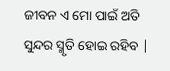ଜୀବନ ଏ ମୋ ପାଇଁ ଅତି ସୁନ୍ଦର ସ୍ମୃତି ହୋଇ ରହିବ |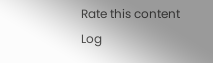Rate this content
Log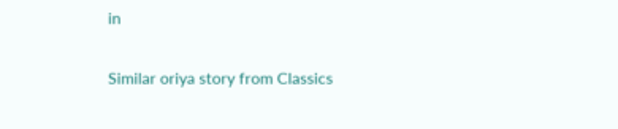in

Similar oriya story from Classics